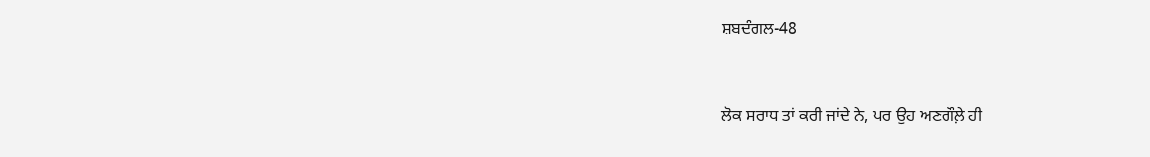ਸ਼ਬਦੰਗਲ-48


ਲੋਕ ਸਰਾਧ ਤਾਂ ਕਰੀ ਜਾਂਦੇ ਨੇ, ਪਰ ਉਹ ਅਣਗੌਲ਼ੇ ਹੀ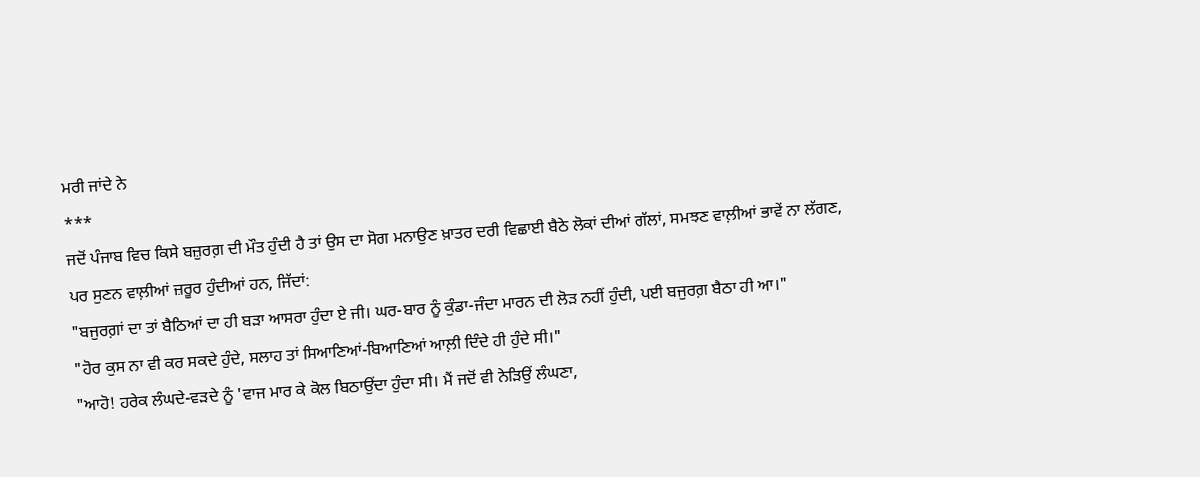ਮਰੀ ਜਾਂਦੇ ਨੇ
***
ਜਦੋਂ ਪੰਜਾਬ ਵਿਚ ਕਿਸੇ ਬਜ਼ੁਰਗ਼ ਦੀ ਮੌਤ ਹੁੰਦੀ ਹੈ ਤਾਂ ਉਸ ਦਾ ਸੋਗ ਮਨਾਉਣ ਖ਼ਾਤਰ ਦਰੀ ਵਿਛਾਈ ਬੈਠੇ ਲੋਕਾਂ ਦੀਆਂ ਗੱਲਾਂ, ਸਮਝਣ ਵਾਲ਼ੀਆਂ ਭਾਵੇਂ ਨਾ ਲੱਗਣ, ਪਰ ਸੁਣਨ ਵਾਲ਼ੀਆਂ ਜ਼ਰੂਰ ਹੁੰਦੀਆਂ ਹਨ, ਜਿੱਦਾਂ:
"ਬਜੁਰਗ਼ਾਂ ਦਾ ਤਾਂ ਬੈਠਿਆਂ ਦਾ ਹੀ ਬੜਾ ਆਸਰਾ ਹੁੰਦਾ ਏ ਜੀ। ਘਰ-ਬਾਰ ਨੂੰ ਕੁੰਡਾ-ਜੰਦਾ ਮਾਰਨ ਦੀ ਲੋੜ ਨਹੀਂ ਹੁੰਦੀ, ਪਈ ਬਜੁਰਗ਼ ਬੈਠਾ ਹੀ ਆ।"
"ਹੋਰ ਕੁਸ ਨਾ ਵੀ ਕਰ ਸਕਦੇ ਹੁੰਦੇ, ਸਲਾਹ ਤਾਂ ਸਿਆਣਿਆਂ-ਬਿਆਣਿਆਂ ਆਲ਼ੀ ਦਿੰਦੇ ਹੀ ਹੁੰਦੇ ਸੀ।"
"ਆਹੋ! ਹਰੇਕ ਲੰਘਦੇ-ਵੜਦੇ ਨੂੰ 'ਵਾਜ ਮਾਰ ਕੇ ਕੋਲ ਬਿਠਾਉਂਦਾ ਹੁੰਦਾ ਸੀ। ਮੈਂ ਜਦੋਂ ਵੀ ਨੇੜਿਉਂ ਲੰਘਣਾ,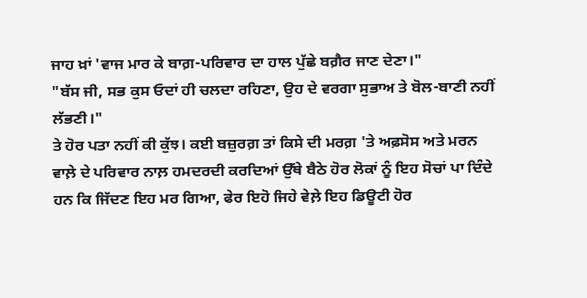ਜਾਹ ਖ਼ਾਂ 'ਵਾਜ ਮਾਰ ਕੇ ਬਾਗ਼-ਪਰਿਵਾਰ ਦਾ ਹਾਲ ਪੁੱਛੇ ਬਗ਼ੈਰ ਜਾਣ ਦੇਣਾ।"
"ਬੱਸ ਜੀ, ਸਭ ਕੁਸ ਓਦਾਂ ਹੀ ਚਲਦਾ ਰਹਿਣਾ, ਉਹ ਦੇ ਵਰਗਾ ਸੁਭਾਅ ਤੇ ਬੋਲ-ਬਾਣੀ ਨਹੀਂ ਲੱਭਣੀ।"
ਤੇ ਹੋਰ ਪਤਾ ਨਹੀਂ ਕੀ ਕੁੱਝ। ਕਈ ਬਜ਼ੁਰਗ਼ ਤਾਂ ਕਿਸੇ ਦੀ ਮਰਗ਼ 'ਤੇ ਅਫ਼ਸੋਸ ਅਤੇ ਮਰਨ ਵਾਲ਼ੇ ਦੇ ਪਰਿਵਾਰ ਨਾਲ਼ ਹਮਦਰਦੀ ਕਰਦਿਆਂ ਉੱਥੇ ਬੈਠੇ ਹੋਰ ਲੋਕਾਂ ਨੂੰ ਇਹ ਸੋਚਾਂ ਪਾ ਦਿੰਦੇ ਹਨ ਕਿ ਜਿੱਦਣ ਇਹ ਮਰ ਗਿਆ, ਫੇਰ ਇਹੋ ਜਿਹੇ ਵੇਲ਼ੇ ਇਹ ਡਿਊਟੀ ਹੋਰ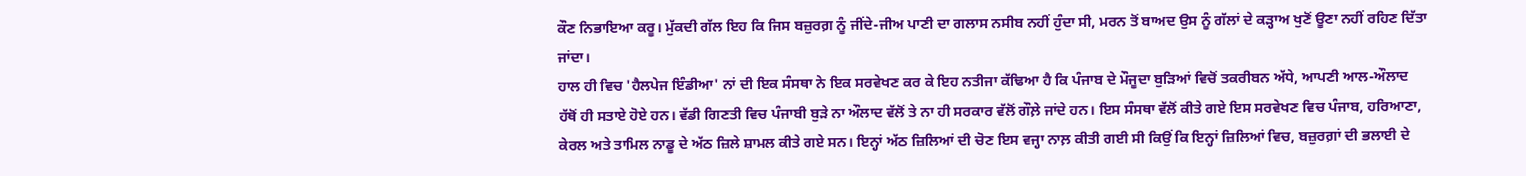ਕੌਣ ਨਿਭਾਇਆ ਕਰੂ। ਮੁੱਕਦੀ ਗੱਲ ਇਹ ਕਿ ਜਿਸ ਬਜ਼ੁਰਗ਼ ਨੂੰ ਜੀਂਦੇ-ਜੀਅ ਪਾਣੀ ਦਾ ਗਲਾਸ ਨਸੀਬ ਨਹੀਂ ਹੁੰਦਾ ਸੀ, ਮਰਨ ਤੋਂ ਬਾਅਦ ਉਸ ਨੂੰ ਗੱਲਾਂ ਦੇ ਕੜ੍ਹਾਅ ਖੁਣੋਂ ਊਣਾ ਨਹੀਂ ਰਹਿਣ ਦਿੱਤਾ ਜਾਂਦਾ।
ਹਾਲ ਹੀ ਵਿਚ 'ਹੈਲਪੇਜ ਇੰਡੀਆ' ਨਾਂ ਦੀ ਇਕ ਸੰਸਥਾ ਨੇ ਇਕ ਸਰਵੇਖਣ ਕਰ ਕੇ ਇਹ ਨਤੀਜਾ ਕੱਢਿਆ ਹੈ ਕਿ ਪੰਜਾਬ ਦੇ ਮੌਜੂਦਾ ਬੁੜਿਆਂ ਵਿਚੋਂ ਤਕਰੀਬਨ ਅੱਧੇ, ਆਪਣੀ ਆਲ-ਔਲਾਦ ਹੱਥੋਂ ਹੀ ਸਤਾਏ ਹੋਏ ਹਨ। ਵੱਡੀ ਗਿਣਤੀ ਵਿਚ ਪੰਜਾਬੀ ਬੁੜੇ ਨਾ ਔਲਾਦ ਵੱਲੋਂ ਤੇ ਨਾ ਹੀ ਸਰਕਾਰ ਵੱਲੋਂ ਗੌਲ਼ੇ ਜਾਂਦੇ ਹਨ। ਇਸ ਸੰਸਥਾ ਵੱਲੋਂ ਕੀਤੇ ਗਏ ਇਸ ਸਰਵੇਖਣ ਵਿਚ ਪੰਜਾਬ, ਹਰਿਆਣਾ, ਕੇਰਲ ਅਤੇ ਤਾਮਿਲ ਨਾਡੂ ਦੇ ਅੱਠ ਜ਼ਿਲੇ ਸ਼ਾਮਲ ਕੀਤੇ ਗਏ ਸਨ। ਇਨ੍ਹਾਂ ਅੱਠ ਜ਼ਿਲਿਆਂ ਦੀ ਚੋਣ ਇਸ ਵਜ੍ਹਾ ਨਾਲ਼ ਕੀਤੀ ਗਈ ਸੀ ਕਿਉਂ ਕਿ ਇਨ੍ਹਾਂ ਜ਼ਿਲਿਆਂ ਵਿਚ, ਬਜ਼ੁਰਗ਼ਾਂ ਦੀ ਭਲਾਈ ਦੇ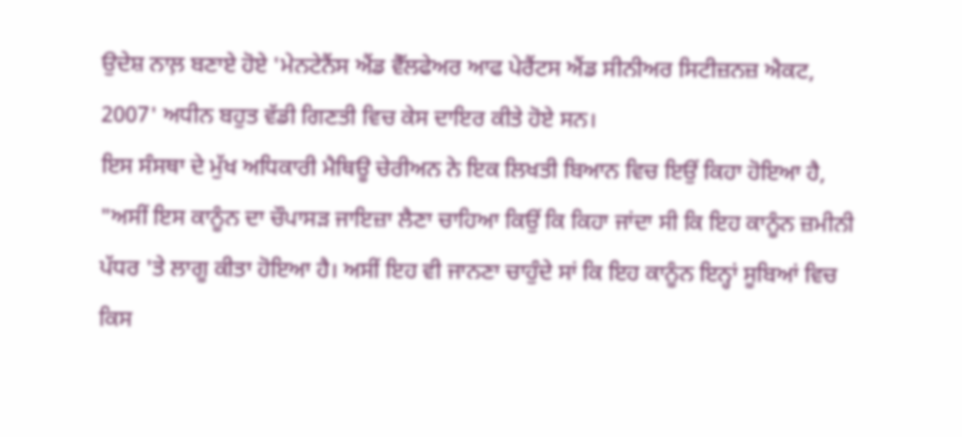ਉਦੇਸ਼ ਨਾਲ਼ ਬਣਾਏ ਹੋਏ 'ਮੇਨਟੇਨੈਂਸ ਐਂਡ ਵੈੱਲਫੇਅਰ ਆਫ ਪੇਰੈਂਟਸ ਐਂਡ ਸੀਨੀਅਰ ਸਿਟੀਜ਼ਨਜ਼ ਐਕਟ, 2007' ਅਧੀਨ ਬਹੁਤ ਵੱਡੀ ਗਿਣਤੀ ਵਿਚ ਕੇਸ ਦਾਇਰ ਕੀਤੇ ਹੋਏ ਸਨ।
ਇਸ ਸੰਸਥਾ ਦੇ ਮੁੱਖ ਅਧਿਕਾਰੀ ਮੈਥਿਊ ਚੇਰੀਅਨ ਨੇ ਇਕ ਲਿਖਤੀ ਬਿਆਨ ਵਿਚ ਇਉਂ ਕਿਹਾ ਹੋਇਆ ਹੈ, "ਅਸੀਂ ਇਸ ਕਾਨੂੰਨ ਦਾ ਚੌਪਾਸੜ ਜਾਇਜ਼ਾ ਲੈਣਾ ਚਾਹਿਆ ਕਿਉਂ ਕਿ ਕਿਹਾ ਜਾਂਦਾ ਸੀ ਕਿ ਇਹ ਕਾਨੂੰਨ ਜ਼ਮੀਨੀ ਪੱਧਰ 'ਤੇ ਲਾਗੂ ਕੀਤਾ ਹੋਇਆ ਹੈ। ਅਸੀਂ ਇਹ ਵੀ ਜਾਨਣਾ ਚਾਹੁੰਦੇ ਸਾਂ ਕਿ ਇਹ ਕਾਨੂੰਨ ਇਨ੍ਹਾਂ ਸੂਬਿਆਂ ਵਿਚ ਕਿਸ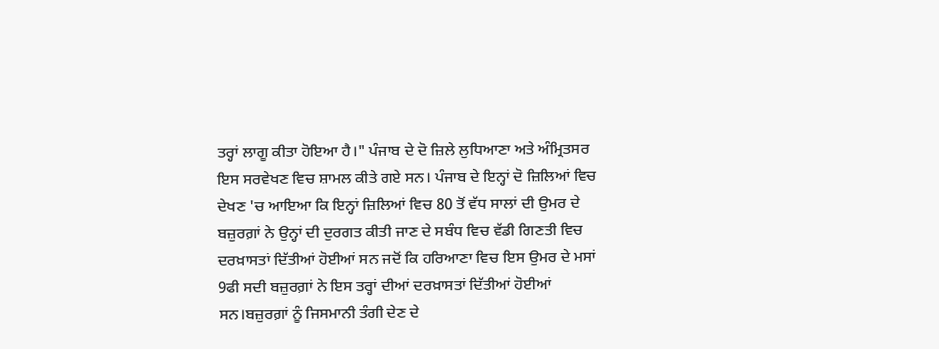ਤਰ੍ਹਾਂ ਲਾਗੂ ਕੀਤਾ ਹੋਇਆ ਹੈ।" ਪੰਜਾਬ ਦੇ ਦੋ ਜ਼ਿਲੇ ਲੁਧਿਆਣਾ ਅਤੇ ਅੰਮ੍ਰਿਤਸਰ
ਇਸ ਸਰਵੇਖਣ ਵਿਚ ਸ਼ਾਮਲ ਕੀਤੇ ਗਏ ਸਨ। ਪੰਜਾਬ ਦੇ ਇਨ੍ਹਾਂ ਦੋ ਜ਼ਿਲਿਆਂ ਵਿਚ ਦੇਖਣ 'ਚ ਆਇਆ ਕਿ ਇਨ੍ਹਾਂ ਜ਼ਿਲਿਆਂ ਵਿਚ 80 ਤੋਂ ਵੱਧ ਸਾਲਾਂ ਦੀ ਉਮਰ ਦੇ ਬਜ਼ੁਰਗ਼ਾਂ ਨੇ ਉਨ੍ਹਾਂ ਦੀ ਦੁਰਗਤ ਕੀਤੀ ਜਾਣ ਦੇ ਸਬੰਧ ਵਿਚ ਵੱਡੀ ਗਿਣਤੀ ਵਿਚ ਦਰਖ਼ਾਸਤਾਂ ਦਿੱਤੀਆਂ ਹੋਈਆਂ ਸਨ ਜਦੋਂ ਕਿ ਹਰਿਆਣਾ ਵਿਚ ਇਸ ਉਮਰ ਦੇ ਮਸਾਂ 9ਫੀ ਸਦੀ ਬਜ਼ੁਰਗ਼ਾਂ ਨੇ ਇਸ ਤਰ੍ਹਾਂ ਦੀਆਂ ਦਰਖ਼ਾਸਤਾਂ ਦਿੱਤੀਆਂ ਹੋਈਆਂ ਸਨ।ਬਜ਼ੁਰਗ਼ਾਂ ਨੂੰ ਜਿਸਮਾਨੀ ਤੰਗੀ ਦੇਣ ਦੇ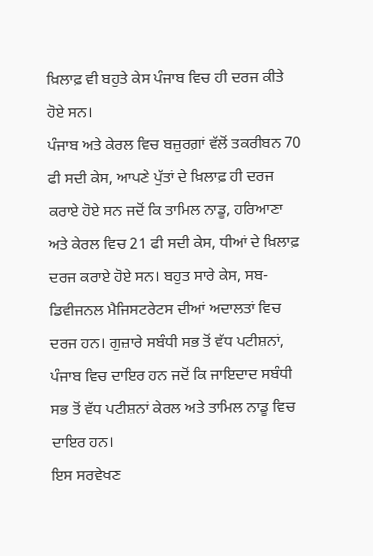ਖ਼ਿਲਾਫ਼ ਵੀ ਬਹੁਤੇ ਕੇਸ ਪੰਜਾਬ ਵਿਚ ਹੀ ਦਰਜ ਕੀਤੇ ਹੋਏ ਸਨ।
ਪੰਜਾਬ ਅਤੇ ਕੇਰਲ ਵਿਚ ਬਜ਼ੁਰਗ਼ਾਂ ਵੱਲੋਂ ਤਕਰੀਬਨ 70 ਫੀ ਸਦੀ ਕੇਸ, ਆਪਣੇ ਪੁੱਤਾਂ ਦੇ ਖ਼ਿਲਾਫ਼ ਹੀ ਦਰਜ ਕਰਾਏ ਹੋਏ ਸਨ ਜਦੋਂ ਕਿ ਤਾਮਿਲ ਨਾਡੂ, ਹਰਿਆਣਾ ਅਤੇ ਕੇਰਲ ਵਿਚ 21 ਫੀ ਸਦੀ ਕੇਸ, ਧੀਆਂ ਦੇ ਖ਼ਿਲਾਫ਼ ਦਰਜ ਕਰਾਏ ਹੋਏ ਸਨ। ਬਹੁਤ ਸਾਰੇ ਕੇਸ, ਸਬ-ਡਿਵੀਜਨਲ ਮੈਜਿਸਟਰੇਟਸ ਦੀਆਂ ਅਦਾਲਤਾਂ ਵਿਚ ਦਰਜ ਹਨ। ਗੁਜ਼ਾਰੇ ਸਬੰਧੀ ਸਭ ਤੋਂ ਵੱਧ ਪਟੀਸ਼ਨਾਂ, ਪੰਜਾਬ ਵਿਚ ਦਾਇਰ ਹਨ ਜਦੋਂ ਕਿ ਜਾਇਦਾਦ ਸਬੰਧੀ ਸਭ ਤੋਂ ਵੱਧ ਪਟੀਸ਼ਨਾਂ ਕੇਰਲ ਅਤੇ ਤਾਮਿਲ ਨਾਡੂ ਵਿਚ ਦਾਇਰ ਹਨ।
ਇਸ ਸਰਵੇਖਣ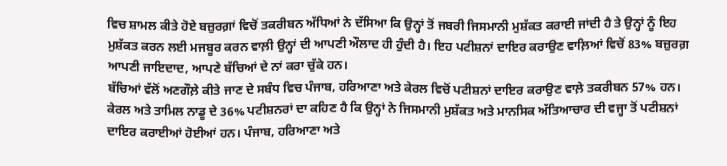ਵਿਚ ਸ਼ਾਮਲ ਕੀਤੇ ਹੋਏ ਬਜ਼ੁਰਗ਼ਾਂ ਵਿਚੋਂ ਤਕਰੀਬਨ ਅੱਧਿਆਂ ਨੇ ਦੱਸਿਆ ਕਿ ਉਨ੍ਹਾਂ ਤੋਂ ਜਬਰੀ ਜਿਸਮਾਨੀ ਮੁਸ਼ੱਕਤ ਕਰਾਈ ਜਾਂਦੀ ਹੈ ਤੇ ਉਨ੍ਹਾਂ ਨੂੰ ਇਹ ਮੁਸ਼ੱਕਤ ਕਰਨ ਲਈ ਮਜਬੂਰ ਕਰਨ ਵਾਲ਼ੀ ਉਨ੍ਹਾਂ ਦੀ ਆਪਣੀ ਔਲਾਦ ਹੀ ਹੁੰਦੀ ਹੈ। ਇਹ ਪਟੀਸ਼ਨਾਂ ਦਾਇਰ ਕਰਾਉਣ ਵਾਲ਼ਿਆਂ ਵਿਚੋਂ 83% ਬਜ਼ੁਰਗ਼ ਆਪਣੀ ਜਾਇਦਾਦ, ਆਪਣੇ ਬੱਚਿਆਂ ਦੇ ਨਾਂ ਕਰਾ ਚੁੱਕੇ ਹਨ।
ਬੱਚਿਆਂ ਵੱਲੋਂ ਅਣਗੌਲ਼ੇ ਕੀਤੇ ਜਾਣ ਦੇ ਸਬੰਧ ਵਿਚ ਪੰਜਾਬ, ਹਰਿਆਣਾ ਅਤੇ ਕੇਰਲ ਵਿਚੋਂ ਪਟੀਸ਼ਨਾਂ ਦਾਇਰ ਕਰਾਉਣ ਵਾਲ਼ੇ ਤਕਰੀਬਨ 57% ਹਨ। ਕੇਰਲ ਅਤੇ ਤਾਮਿਲ ਨਾਡੂ ਦੇ 36% ਪਟੀਸ਼ਨਰਾਂ ਦਾ ਕਹਿਣ ਹੈ ਕਿ ਉਨ੍ਹਾਂ ਨੇ ਜਿਸਮਾਨੀ ਮੁਸ਼ੱਕਤ ਅਤੇ ਮਾਨਸਿਕ ਅੱਤਿਆਚਾਰ ਦੀ ਵਜ੍ਹਾ ਤੋਂ ਪਟੀਸ਼ਨਾਂ ਦਾਇਰ ਕਰਾਈਆਂ ਹੋਈਆਂ ਹਨ। ਪੰਜਾਬ, ਹਰਿਆਣਾ ਅਤੇ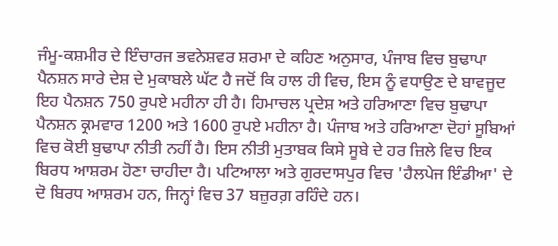ਜੰਮੂ-ਕਸ਼ਮੀਰ ਦੇ ਇੰਚਾਰਜ ਭਵਨੇਸ਼ਵਰ ਸ਼ਰਮਾ ਦੇ ਕਹਿਣ ਅਨੁਸਾਰ, ਪੰਜਾਬ ਵਿਚ ਬੁਢਾਪਾ ਪੈਨਸ਼ਨ ਸਾਰੇ ਦੇਸ਼ ਦੇ ਮੁਕਾਬਲੇ ਘੱਟ ਹੈ ਜਦੋਂ ਕਿ ਹਾਲ ਹੀ ਵਿਚ, ਇਸ ਨੂੰ ਵਧਾਉਣ ਦੇ ਬਾਵਜੂਦ ਇਹ ਪੈਨਸ਼ਨ 750 ਰੁਪਏ ਮਹੀਨਾ ਹੀ ਹੈ। ਹਿਮਾਚਲ ਪ੍ਰਦੇਸ਼ ਅਤੇ ਹਰਿਆਣਾ ਵਿਚ ਬੁਢਾਪਾ ਪੈਨਸ਼ਨ ਕ੍ਰਮਵਾਰ 1200 ਅਤੇ 1600 ਰੁਪਏ ਮਹੀਨਾ ਹੈ। ਪੰਜਾਬ ਅਤੇ ਹਰਿਆਣਾ ਦੋਹਾਂ ਸੂਬਿਆਂ ਵਿਚ ਕੋਈ ਬੁਢਾਪਾ ਨੀਤੀ ਨਹੀਂ ਹੈ। ਇਸ ਨੀਤੀ ਮੁਤਾਬਕ ਕਿਸੇ ਸੂਬੇ ਦੇ ਹਰ ਜ਼ਿਲੇ ਵਿਚ ਇਕ ਬਿਰਧ ਆਸ਼ਰਮ ਹੋਣਾ ਚਾਹੀਦਾ ਹੈ। ਪਟਿਆਲਾ ਅਤੇ ਗੁਰਦਾਸਪੁਰ ਵਿਚ 'ਹੈਲਪੇਜ ਇੰਡੀਆ' ਦੇ ਦੋ ਬਿਰਧ ਆਸ਼ਰਮ ਹਨ, ਜਿਨ੍ਹਾਂ ਵਿਚ 37 ਬਜ਼ੁਰਗ਼ ਰਹਿੰਦੇ ਹਨ।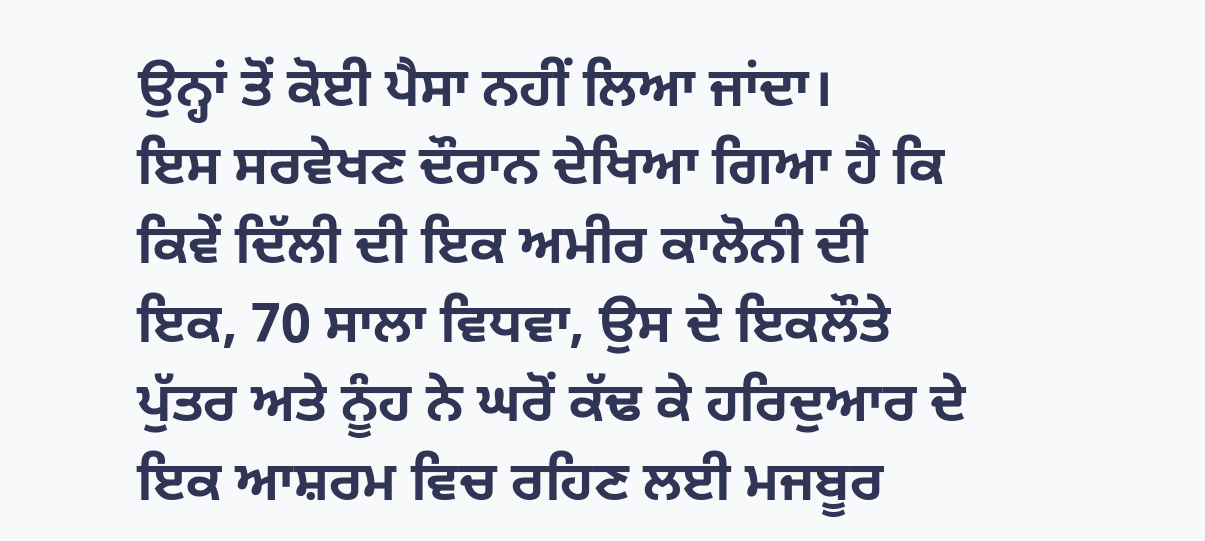ਉਨ੍ਹਾਂ ਤੋਂ ਕੋਈ ਪੈਸਾ ਨਹੀਂ ਲਿਆ ਜਾਂਦਾ।
ਇਸ ਸਰਵੇਖਣ ਦੌਰਾਨ ਦੇਖਿਆ ਗਿਆ ਹੈ ਕਿ ਕਿਵੇਂ ਦਿੱਲੀ ਦੀ ਇਕ ਅਮੀਰ ਕਾਲੋਨੀ ਦੀ ਇਕ, 70 ਸਾਲਾ ਵਿਧਵਾ, ਉਸ ਦੇ ਇਕਲੌਤੇ ਪੁੱਤਰ ਅਤੇ ਨੂੰਹ ਨੇ ਘਰੋਂ ਕੱਢ ਕੇ ਹਰਿਦੁਆਰ ਦੇ ਇਕ ਆਸ਼ਰਮ ਵਿਚ ਰਹਿਣ ਲਈ ਮਜਬੂਰ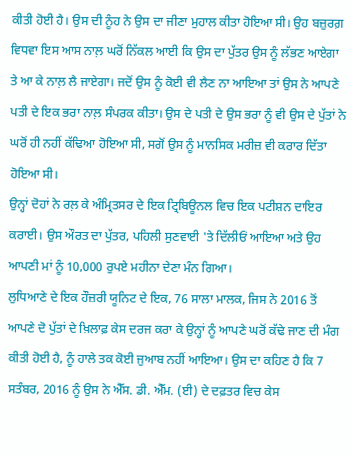ਕੀਤੀ ਹੋਈ ਹੈ। ਉਸ ਦੀ ਨੂੰਹ ਨੇ ਉਸ ਦਾ ਜੀਣਾ ਮੁਹਾਲ ਕੀਤਾ ਹੋਇਆ ਸੀ। ਉਹ ਬਜ਼ੁਰਗ਼ ਵਿਧਵਾ ਇਸ ਆਸ ਨਾਲ਼ ਘਰੋਂ ਨਿੱਕਲ ਆਈ ਕਿ ਉਸ ਦਾ ਪੁੱਤਰ ਉਸ ਨੂੰ ਲੱਭਣ ਆਏਗਾ ਤੇ ਆ ਕੇ ਨਾਲ਼ ਲੈ ਜਾਏਗਾ। ਜਦੋਂ ਉਸ ਨੂੰ ਕੋਈ ਵੀ ਲੈਣ ਨਾ ਆਇਆ ਤਾਂ ਉਸ ਨੇ ਆਪਣੇ ਪਤੀ ਦੇ ਇਕ ਭਰਾ ਨਾਲ਼ ਸੰਪਰਕ ਕੀਤਾ। ਉਸ ਦੇ ਪਤੀ ਦੇ ਉਸ ਭਰਾ ਨੂੰ ਵੀ ਉਸ ਦੇ ਪੁੱਤਾਂ ਨੇ ਘਰੋਂ ਹੀ ਨਹੀਂ ਕੱਢਿਆ ਹੋਇਆ ਸੀ, ਸਗੋਂ ਉਸ ਨੂੰ ਮਾਨਸਿਕ ਮਰੀਜ਼ ਵੀ ਕਰਾਰ ਦਿੱਤਾ ਹੋਇਆ ਸੀ।
ਉਨ੍ਹਾਂ ਦੋਹਾਂ ਨੇ ਰਲ਼ ਕੇ ਅੰਮ੍ਰਿਤਸਰ ਦੇ ਇਕ ਟ੍ਰਿਬਿਊਨਲ ਵਿਚ ਇਕ ਪਟੀਸ਼ਨ ਦਾਇਰ ਕਰਾਈ। ਉਸ ਔਰਤ ਦਾ ਪੁੱਤਰ, ਪਹਿਲੀ ਸੁਣਵਾਈ 'ਤੇ ਦਿੱਲੀਓਂ ਆਇਆ ਅਤੇ ਉਹ ਆਪਣੀ ਮਾਂ ਨੂੰ 10,000 ਰੁਪਏ ਮਹੀਨਾ ਦੇਣਾ ਮੰਨ ਗਿਆ।
ਲੁਧਿਆਣੇ ਦੇ ਇਕ ਹੌਜ਼ਰੀ ਯੂਨਿਟ ਦੇ ਇਕ, 76 ਸਾਲਾ ਮਾਲਕ, ਜਿਸ ਨੇ 2016 ਤੋਂ ਆਪਣੇ ਦੋ ਪੁੱਤਾਂ ਦੇ ਖ਼ਿਲਾਫ਼ ਕੇਸ ਦਰਜ ਕਰਾ ਕੇ ਉਨ੍ਹਾਂ ਨੂੰ ਆਪਣੇ ਘਰੋਂ ਕੱਢੇ ਜਾਣ ਦੀ ਮੰਗ ਕੀਤੀ ਹੋਈ ਹੈ, ਨੂੰ ਹਾਲੇ ਤਕ ਕੋਈ ਜੁਆਬ ਨਹੀਂ ਆਇਆ। ਉਸ ਦਾ ਕਹਿਣ ਹੈ ਕਿ 7 ਸਤੰਬਰ, 2016 ਨੂੰ ਉਸ ਨੇ ਐੱਸ. ਡੀ. ਐੱਮ. (ਈ) ਦੇ ਦਫ਼ਤਰ ਵਿਚ ਕੇਸ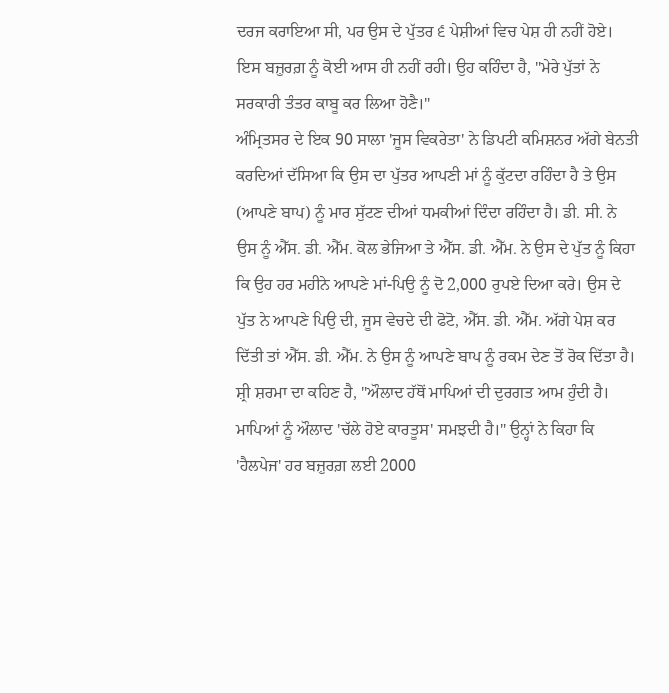ਦਰਜ ਕਰਾਇਆ ਸੀ, ਪਰ ਉਸ ਦੇ ਪੁੱਤਰ ੬ ਪੇਸ਼ੀਆਂ ਵਿਚ ਪੇਸ਼ ਹੀ ਨਹੀਂ ਹੋਏ। ਇਸ ਬਜ਼ੁਰਗ਼ ਨੂੰ ਕੋਈ ਆਸ ਹੀ ਨਹੀਂ ਰਹੀ। ਉਹ ਕਹਿੰਦਾ ਹੈ, "ਮੇਰੇ ਪੁੱਤਾਂ ਨੇ ਸਰਕਾਰੀ ਤੰਤਰ ਕਾਬੂ ਕਰ ਲਿਆ ਹੋਣੈ।"
ਅੰਮ੍ਰਿਤਸਰ ਦੇ ਇਕ 90 ਸਾਲਾ 'ਜੂਸ ਵਿਕਰੇਤਾ' ਨੇ ਡਿਪਟੀ ਕਮਿਸ਼ਨਰ ਅੱਗੇ ਬੇਨਤੀ ਕਰਦਿਆਂ ਦੱਸਿਆ ਕਿ ਉਸ ਦਾ ਪੁੱਤਰ ਆਪਣੀ ਮਾਂ ਨੂੰ ਕੁੱਟਦਾ ਰਹਿੰਦਾ ਹੈ ਤੇ ਉਸ (ਆਪਣੇ ਬਾਪ) ਨੂੰ ਮਾਰ ਸੁੱਟਣ ਦੀਆਂ ਧਮਕੀਆਂ ਦਿੰਦਾ ਰਹਿੰਦਾ ਹੈ। ਡੀ. ਸੀ. ਨੇ ਉਸ ਨੂੰ ਐੱਸ. ਡੀ. ਐੱਮ. ਕੋਲ ਭੇਜਿਆ ਤੇ ਐੱਸ. ਡੀ. ਐੱਮ. ਨੇ ਉਸ ਦੇ ਪੁੱਤ ਨੂੰ ਕਿਹਾ ਕਿ ਉਹ ਹਰ ਮਹੀਨੇ ਆਪਣੇ ਮਾਂ-ਪਿਉ ਨੂੰ ਦੋ 2,000 ਰੁਪਏ ਦਿਆ ਕਰੇ। ਉਸ ਦੇ ਪੁੱਤ ਨੇ ਆਪਣੇ ਪਿਉ ਦੀ, ਜੂਸ ਵੇਚਦੇ ਦੀ ਫੋਟੋ, ਐੱਸ. ਡੀ. ਐੱਮ. ਅੱਗੇ ਪੇਸ਼ ਕਰ ਦਿੱਤੀ ਤਾਂ ਐੱਸ. ਡੀ. ਐੱਮ. ਨੇ ਉਸ ਨੂੰ ਆਪਣੇ ਬਾਪ ਨੂੰ ਰਕਮ ਦੇਣ ਤੋਂ ਰੋਕ ਦਿੱਤਾ ਹੈ।
ਸ਼੍ਰੀ ਸ਼ਰਮਾ ਦਾ ਕਹਿਣ ਹੈ, "ਔਲਾਦ ਹੱਥੋਂ ਮਾਪਿਆਂ ਦੀ ਦੁਰਗਤ ਆਮ ਹੁੰਦੀ ਹੈ। ਮਾਪਿਆਂ ਨੂੰ ਔਲਾਦ 'ਚੱਲੇ ਹੋਏ ਕਾਰਤੂਸ' ਸਮਝਦੀ ਹੈ।" ਉਨ੍ਹਾਂ ਨੇ ਕਿਹਾ ਕਿ 'ਹੈਲਪੇਜ' ਹਰ ਬਜ਼ੁਰਗ਼ ਲਈ 2000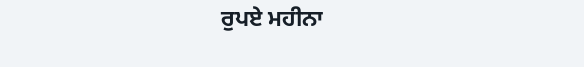ਰੁਪਏ ਮਹੀਨਾ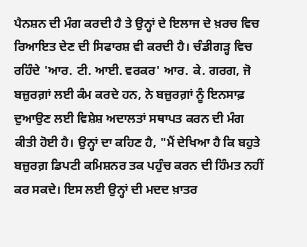ਪੈਨਸ਼ਨ ਦੀ ਮੰਗ ਕਰਦੀ ਹੈ ਤੇ ਉਨ੍ਹਾਂ ਦੇ ਇਲਾਜ ਦੇ ਖ਼ਰਚ ਵਿਚ ਰਿਆਇਤ ਦੇਣ ਦੀ ਸਿਫਾਰਸ਼ ਵੀ ਕਰਦੀ ਹੈ। ਚੰਡੀਗੜ੍ਹ ਵਿਚ ਰਹਿੰਦੇ 'ਆਰ. ਟੀ. ਆਈ. ਵਰਕਰ' ਆਰ. ਕੇ. ਗਰਗ, ਜੋ ਬਜ਼ੁਰਗ਼ਾਂ ਲਈ ਕੰਮ ਕਰਦੇ ਹਨ, ਨੇ ਬਜ਼ੁਰਗ਼ਾਂ ਨੂੰ ਇਨਸਾਫ਼ ਦੁਆਉਣ ਲਈ ਵਿਸ਼ੇਸ਼ ਅਦਾਲਤਾਂ ਸਥਾਪਤ ਕਰਨ ਦੀ ਮੰਗ ਕੀਤੀ ਹੋਈ ਹੈ। ਉਨ੍ਹਾਂ ਦਾ ਕਹਿਣ ਹੈ, "ਮੈਂ ਦੇਖਿਆ ਹੈ ਕਿ ਬਹੁਤੇ ਬਜ਼ੁਰਗ਼ ਡਿਪਟੀ ਕਮਿਸ਼ਨਰ ਤਕ ਪਹੁੰਚ ਕਰਨ ਦੀ ਹਿੰਮਤ ਨਹੀਂ ਕਰ ਸਕਦੇ। ਇਸ ਲਈ ਉਨ੍ਹਾਂ ਦੀ ਮਦਦ ਖ਼ਾਤਰ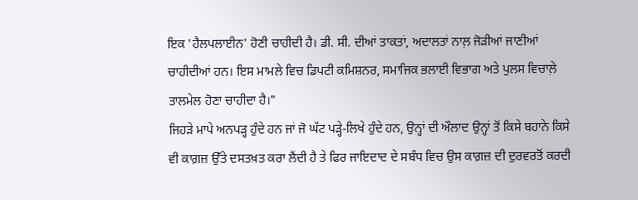ਇਕ 'ਹੈਲਪਲਾਈਨ' ਹੋਣੀ ਚਾਹੀਦੀ ਹੈ। ਡੀ. ਸੀ. ਦੀਆਂ ਤਾਕਤਾਂ, ਅਦਾਲਤਾਂ ਨਾਲ਼ ਜੋੜੀਆਂ ਜਾਣੀਆਂ ਚਾਹੀਦੀਆਂ ਹਨ। ਇਸ ਮਾਮਲੇ ਵਿਚ ਡਿਪਟੀ ਕਮਿਸ਼ਨਰ, ਸਮਾਜਿਕ ਭਲਾਈ ਵਿਭਾਗ ਅਤੇ ਪੁਲਸ ਵਿਚਾਲ਼ੇ ਤਾਲਮੇਲ ਹੋਣਾ ਚਾਹੀਦਾ ਹੈ।"
ਜਿਹੜੇ ਮਾਪੇ ਅਨਪੜ੍ਹ ਹੁੰਦੇ ਹਨ ਜਾਂ ਜੋ ਘੱਟ ਪੜ੍ਹੇ-ਲਿਖੇ ਹੁੰਦੇ ਹਨ, ਉਨ੍ਹਾਂ ਦੀ ਔਲਾਦ ਉਨ੍ਹਾਂ ਤੋਂ ਕਿਸੇ ਬਹਾਨੇ ਕਿਸੇ ਵੀ ਕਾਗ਼ਜ਼ ਉੱਤੇ ਦਸਤਖ਼ਤ ਕਰਾ ਲੈਂਦੀ ਹੈ ਤੇ ਫਿਰ ਜਾਇਦਾਦ ਦੇ ਸਬੰਧ ਵਿਚ ਉਸ ਕਾਗ਼ਜ਼ ਦੀ ਦੁਰਵਰਤੋਂ ਕਰਦੀ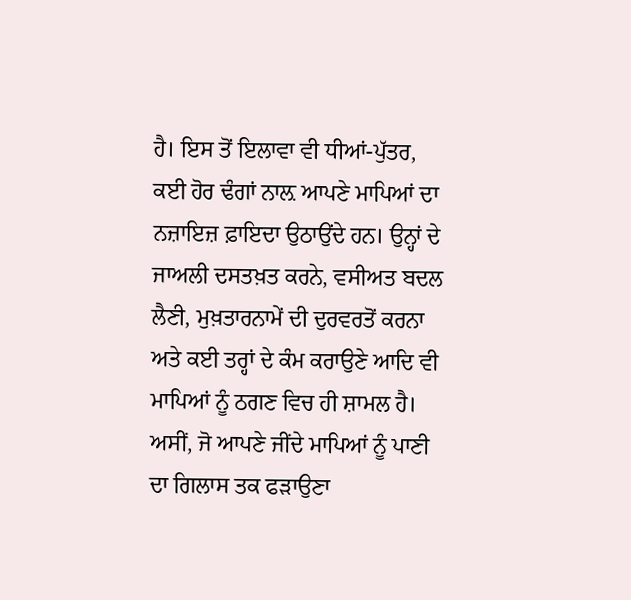ਹੈ। ਇਸ ਤੋਂ ਇਲਾਵਾ ਵੀ ਧੀਆਂ-ਪੁੱਤਰ, ਕਈ ਹੋਰ ਢੰਗਾਂ ਨਾਲ਼ ਆਪਣੇ ਮਾਪਿਆਂ ਦਾ ਨਜ਼ਾਇਜ਼ ਫ਼ਾਇਦਾ ਉਠਾਉਂਦੇ ਹਨ। ਉਨ੍ਹਾਂ ਦੇ ਜਾਅਲੀ ਦਸਤਖ਼ਤ ਕਰਨੇ, ਵਸੀਅਤ ਬਦਲ ਲੈਣੀ, ਮੁਖ਼ਤਾਰਨਾਮੇਂ ਦੀ ਦੁਰਵਰਤੋਂ ਕਰਨਾ ਅਤੇ ਕਈ ਤਰ੍ਹਾਂ ਦੇ ਕੰਮ ਕਰਾਉਣੇ ਆਦਿ ਵੀ ਮਾਪਿਆਂ ਨੂੰ ਠਗਣ ਵਿਚ ਹੀ ਸ਼ਾਮਲ ਹੈ।
ਅਸੀਂ, ਜੋ ਆਪਣੇ ਜੀਂਦੇ ਮਾਪਿਆਂ ਨੂੰ ਪਾਣੀ ਦਾ ਗਿਲਾਸ ਤਕ ਫੜਾਉਣਾ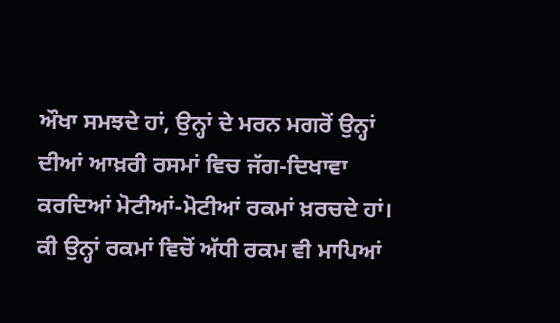ਔਖਾ ਸਮਝਦੇ ਹਾਂ, ਉਨ੍ਹਾਂ ਦੇ ਮਰਨ ਮਗਰੋਂ ਉਨ੍ਹਾਂ ਦੀਆਂ ਆਖ਼ਰੀ ਰਸਮਾਂ ਵਿਚ ਜੱਗ-ਦਿਖਾਵਾ ਕਰਦਿਆਂ ਮੋਟੀਆਂ-ਮੋਟੀਆਂ ਰਕਮਾਂ ਖ਼ਰਚਦੇ ਹਾਂ। ਕੀ ਉਨ੍ਹਾਂ ਰਕਮਾਂ ਵਿਚੋਂ ਅੱਧੀ ਰਕਮ ਵੀ ਮਾਪਿਆਂ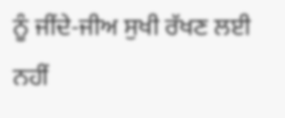ਨੂੰ ਜੀਂਦੇ-ਜੀਅ ਸੁਖੀ ਰੱਖਣ ਲਈ ਨਹੀਂ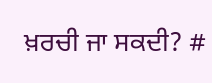ਖ਼ਰਚੀ ਜਾ ਸਕਦੀ? #